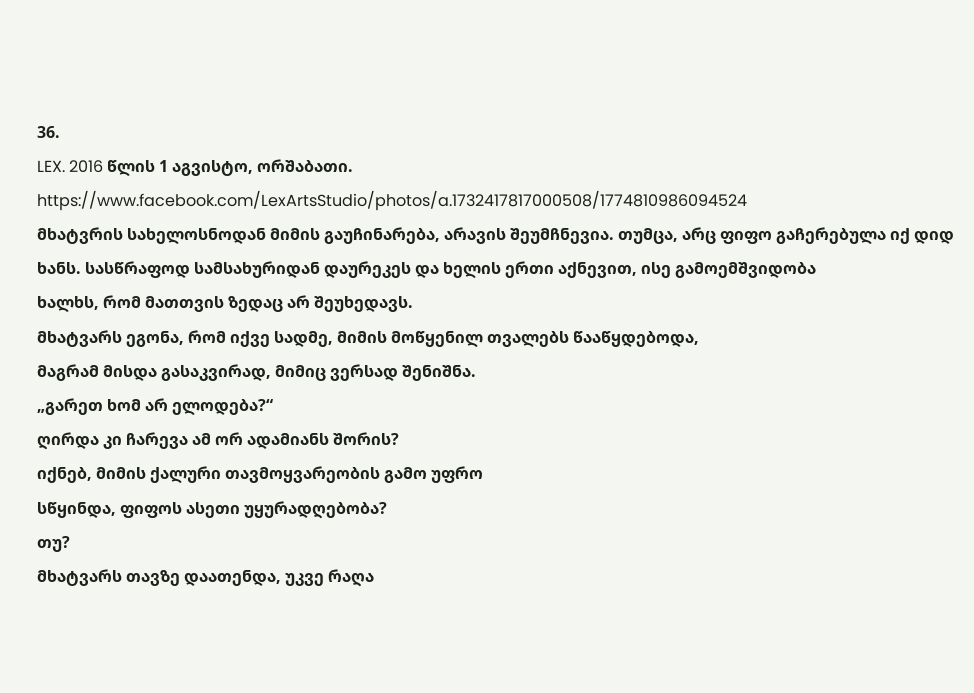36.
LEX. 2016 წლის 1 აგვისტო, ორშაბათი.
https://www.facebook.com/LexArtsStudio/photos/a.1732417817000508/1774810986094524
მხატვრის სახელოსნოდან მიმის გაუჩინარება, არავის შეუმჩნევია. თუმცა, არც ფიფო გაჩერებულა იქ დიდ ხანს. სასწრაფოდ სამსახურიდან დაურეკეს და ხელის ერთი აქნევით, ისე გამოემშვიდობა
ხალხს, რომ მათთვის ზედაც არ შეუხედავს.
მხატვარს ეგონა, რომ იქვე სადმე, მიმის მოწყენილ თვალებს წააწყდებოდა,
მაგრამ მისდა გასაკვირად, მიმიც ვერსად შენიშნა.
„გარეთ ხომ არ ელოდება?“
ღირდა კი ჩარევა ამ ორ ადამიანს შორის?
იქნებ, მიმის ქალური თავმოყვარეობის გამო უფრო
სწყინდა, ფიფოს ასეთი უყურადღებობა?
თუ?
მხატვარს თავზე დაათენდა, უკვე რაღა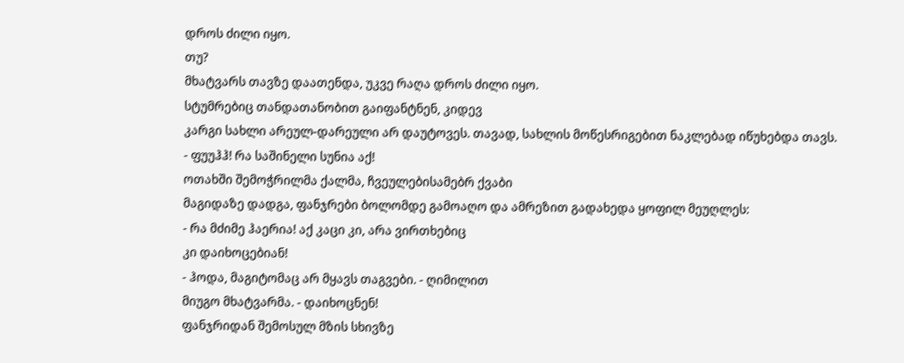დროს ძილი იყო.
თუ?
მხატვარს თავზე დაათენდა, უკვე რაღა დროს ძილი იყო.
სტუმრებიც თანდათანობით გაიფანტნენ, კიდევ
კარგი სახლი არეულ-დარეული არ დაუტოვეს. თავად, სახლის მოწესრიგებით ნაკლებად იწუხებდა თავს.
- ფუუჰჰ! რა საშინელი სუნია აქ!
ოთახში შემოჭრილმა ქალმა, ჩვეულებისამებრ ქვაბი
მაგიდაზე დადგა, ფანჯრები ბოლომდე გამოაღო და ამრეზით გადახედა ყოფილ მეუღლეს:
- რა მძიმე ჰაერია! აქ კაცი კი, არა ვირთხებიც
კი დაიხოცებიან!
- ჰოდა, მაგიტომაც არ მყავს თაგვები. - ღიმილით
მიუგო მხატვარმა. - დაიხოცნენ!
ფანჯრიდან შემოსულ მზის სხივზე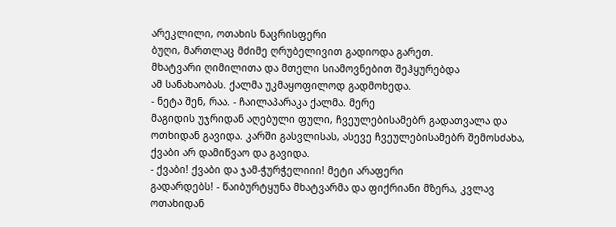არეკლილი, ოთახის ნაცრისფერი
ბუღი, მართლაც მძიმე ღრუბელივით გადიოდა გარეთ.
მხატვარი ღიმილითა და მთელი სიამოვნებით შეჰყურებდა
ამ სანახაობას. ქალმა უკმაყოფილოდ გადმოხედა.
- ნეტა შენ, რაა. - ჩაილაპარაკა ქალმა. მერე
მაგიდის უჯრიდან აღებული ფული, ჩვეულებისამებრ გადათვალა და ოთხიდან გავიდა. კარში გასვლისას, ასევე ჩვეულებისამებრ შემოსძახა, ქვაბი არ დამიწვაო და გავიდა.
- ქვაბი! ქვაბი და ჯამ-ჭურჭელიიი! მეტი არაფერი
გადარდებს! - წაიბურტყუნა მხატვარმა და ფიქრიანი მზერა, კვლავ ოთახიდან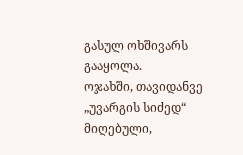გასულ ოხშივარს
გააყოლა.
ოჯახში, თავიდანვე „უვარგის სიძედ“ მიღებული,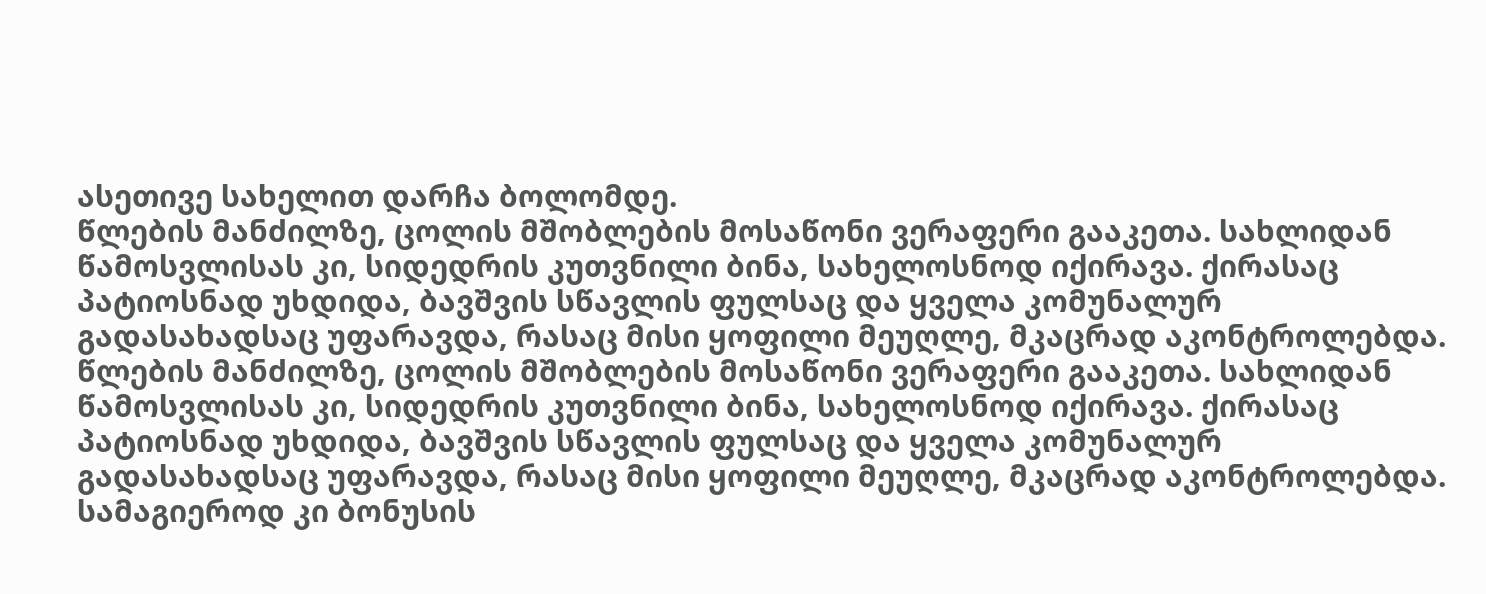ასეთივე სახელით დარჩა ბოლომდე.
წლების მანძილზე, ცოლის მშობლების მოსაწონი ვერაფერი გააკეთა. სახლიდან წამოსვლისას კი, სიდედრის კუთვნილი ბინა, სახელოსნოდ იქირავა. ქირასაც პატიოსნად უხდიდა, ბავშვის სწავლის ფულსაც და ყველა კომუნალურ გადასახადსაც უფარავდა, რასაც მისი ყოფილი მეუღლე, მკაცრად აკონტროლებდა.
წლების მანძილზე, ცოლის მშობლების მოსაწონი ვერაფერი გააკეთა. სახლიდან წამოსვლისას კი, სიდედრის კუთვნილი ბინა, სახელოსნოდ იქირავა. ქირასაც პატიოსნად უხდიდა, ბავშვის სწავლის ფულსაც და ყველა კომუნალურ გადასახადსაც უფარავდა, რასაც მისი ყოფილი მეუღლე, მკაცრად აკონტროლებდა.
სამაგიეროდ კი ბონუსის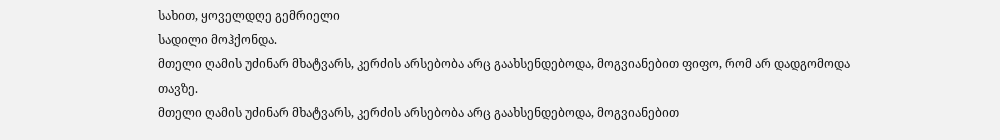სახით, ყოველდღე გემრიელი
სადილი მოჰქონდა.
მთელი ღამის უძინარ მხატვარს, კერძის არსებობა არც გაახსენდებოდა, მოგვიანებით ფიფო, რომ არ დადგომოდა თავზე.
მთელი ღამის უძინარ მხატვარს, კერძის არსებობა არც გაახსენდებოდა, მოგვიანებით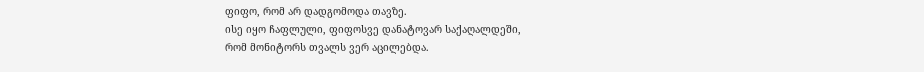ფიფო, რომ არ დადგომოდა თავზე.
ისე იყო ჩაფლული, ფიფოსვე დანატოვარ საქაღალდეში,
რომ მონიტორს თვალს ვერ აცილებდა.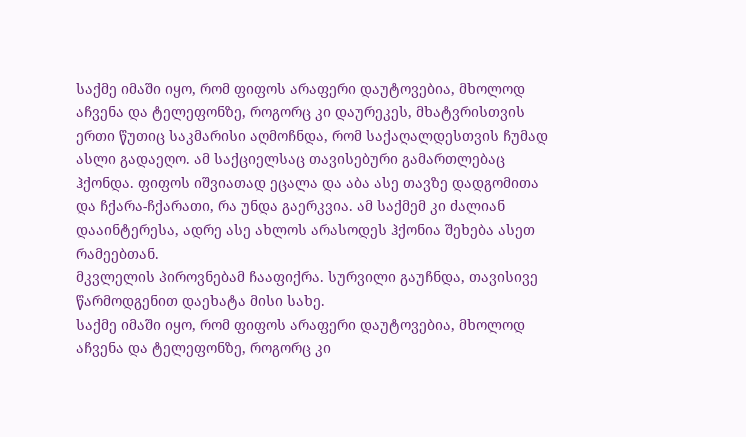საქმე იმაში იყო, რომ ფიფოს არაფერი დაუტოვებია, მხოლოდ აჩვენა და ტელეფონზე, როგორც კი დაურეკეს, მხატვრისთვის ერთი წუთიც საკმარისი აღმოჩნდა, რომ საქაღალდესთვის ჩუმად ასლი გადაეღო. ამ საქციელსაც თავისებური გამართლებაც ჰქონდა. ფიფოს იშვიათად ეცალა და აბა ასე თავზე დადგომითა და ჩქარა-ჩქარათი, რა უნდა გაერკვია. ამ საქმემ კი ძალიან დააინტერესა, ადრე ასე ახლოს არასოდეს ჰქონია შეხება ასეთ რამეებთან.
მკვლელის პიროვნებამ ჩააფიქრა. სურვილი გაუჩნდა, თავისივე წარმოდგენით დაეხატა მისი სახე.
საქმე იმაში იყო, რომ ფიფოს არაფერი დაუტოვებია, მხოლოდ აჩვენა და ტელეფონზე, როგორც კი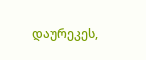დაურეკეს,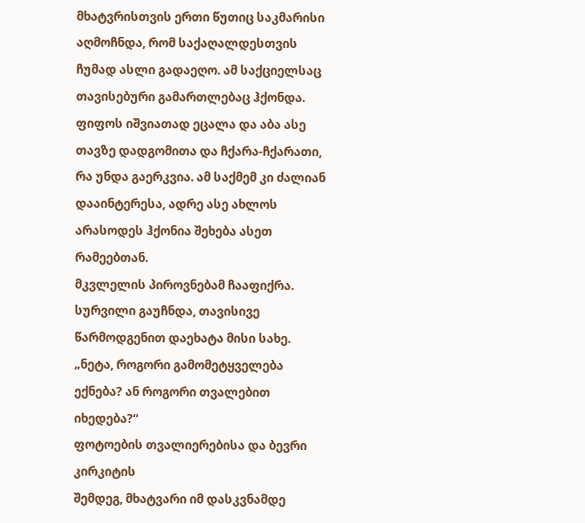მხატვრისთვის ერთი წუთიც საკმარისი აღმოჩნდა, რომ საქაღალდესთვის ჩუმად ასლი გადაეღო. ამ საქციელსაც თავისებური გამართლებაც ჰქონდა. ფიფოს იშვიათად ეცალა და აბა ასე თავზე დადგომითა და ჩქარა-ჩქარათი, რა უნდა გაერკვია. ამ საქმემ კი ძალიან დააინტერესა, ადრე ასე ახლოს არასოდეს ჰქონია შეხება ასეთ რამეებთან.
მკვლელის პიროვნებამ ჩააფიქრა. სურვილი გაუჩნდა, თავისივე წარმოდგენით დაეხატა მისი სახე.
„ნეტა, როგორი გამომეტყველება ექნება? ან როგორი თვალებით იხედება?“
ფოტოების თვალიერებისა და ბევრი კირკიტის
შემდეგ, მხატვარი იმ დასკვნამდე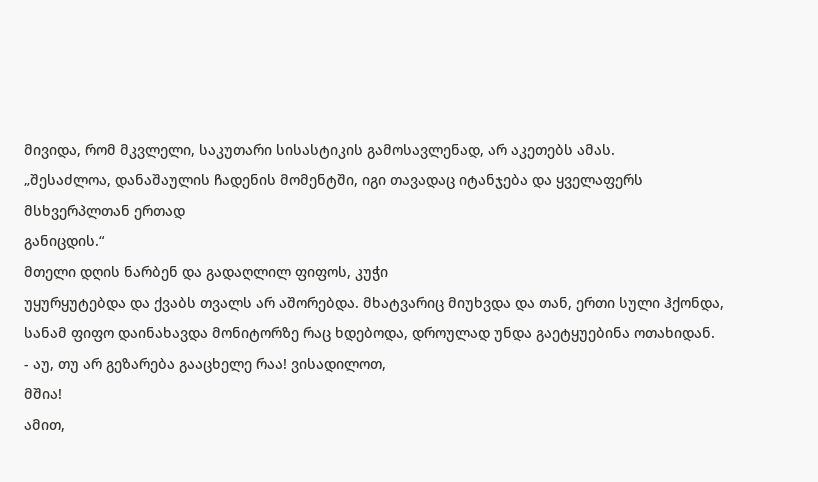მივიდა, რომ მკვლელი, საკუთარი სისასტიკის გამოსავლენად, არ აკეთებს ამას.
„შესაძლოა, დანაშაულის ჩადენის მომენტში, იგი თავადაც იტანჯება და ყველაფერს მსხვერპლთან ერთად
განიცდის.“
მთელი დღის ნარბენ და გადაღლილ ფიფოს, კუჭი
უყურყუტებდა და ქვაბს თვალს არ აშორებდა. მხატვარიც მიუხვდა და თან, ერთი სული ჰქონდა,
სანამ ფიფო დაინახავდა მონიტორზე რაც ხდებოდა, დროულად უნდა გაეტყუებინა ოთახიდან.
- აუ, თუ არ გეზარება გააცხელე რაა! ვისადილოთ,
მშია!
ამით,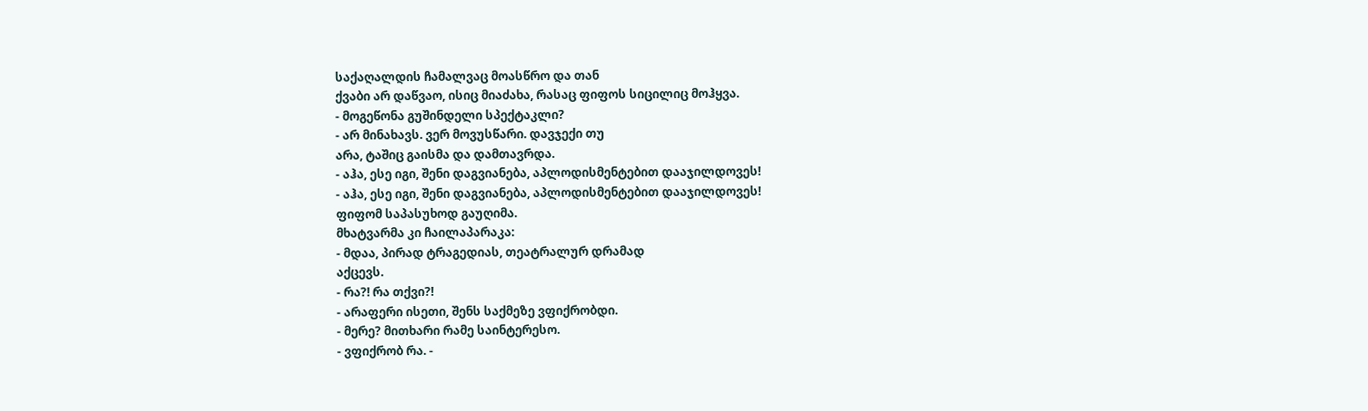საქაღალდის ჩამალვაც მოასწრო და თან
ქვაბი არ დაწვაო, ისიც მიაძახა, რასაც ფიფოს სიცილიც მოჰყვა.
- მოგეწონა გუშინდელი სპექტაკლი?
- არ მინახავს. ვერ მოვუსწარი. დავჯექი თუ
არა, ტაშიც გაისმა და დამთავრდა.
- აჰა, ესე იგი, შენი დაგვიანება, აპლოდისმენტებით დააჯილდოვეს!
- აჰა, ესე იგი, შენი დაგვიანება, აპლოდისმენტებით დააჯილდოვეს!
ფიფომ საპასუხოდ გაუღიმა.
მხატვარმა კი ჩაილაპარაკა:
- მდაა, პირად ტრაგედიას, თეატრალურ დრამად
აქცევს.
- რა?! რა თქვი?!
- არაფერი ისეთი, შენს საქმეზე ვფიქრობდი.
- მერე? მითხარი რამე საინტერესო.
- ვფიქრობ რა. -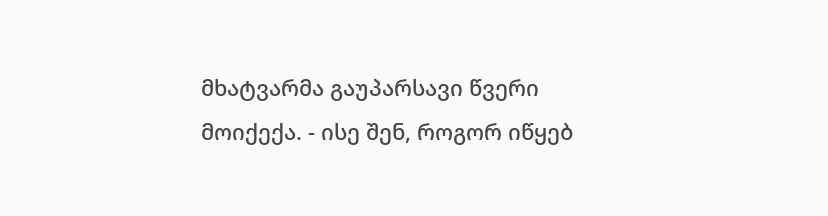მხატვარმა გაუპარსავი წვერი
მოიქექა. - ისე შენ, როგორ იწყებ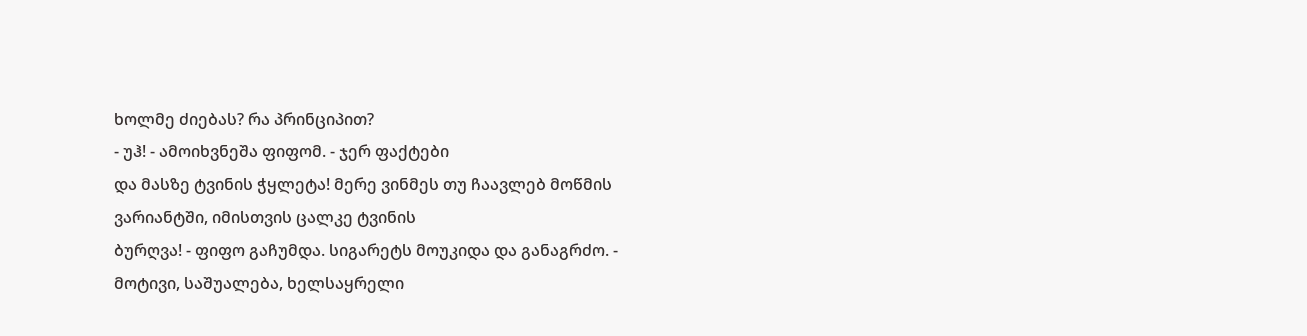ხოლმე ძიებას? რა პრინციპით?
- უჰ! - ამოიხვნეშა ფიფომ. - ჯერ ფაქტები
და მასზე ტვინის ჭყლეტა! მერე ვინმეს თუ ჩაავლებ მოწმის ვარიანტში, იმისთვის ცალკე ტვინის
ბურღვა! - ფიფო გაჩუმდა. სიგარეტს მოუკიდა და განაგრძო. - მოტივი, საშუალება, ხელსაყრელი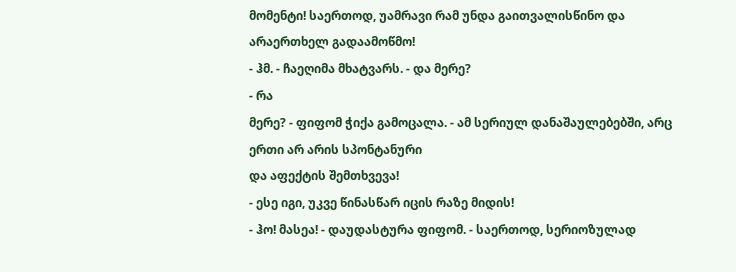მომენტი! საერთოდ, უამრავი რამ უნდა გაითვალისწინო და არაერთხელ გადაამოწმო!
- ჰმ. - ჩაეღიმა მხატვარს. - და მერე?
- რა
მერე? - ფიფომ ჭიქა გამოცალა. - ამ სერიულ დანაშაულებებში, არც ერთი არ არის სპონტანური
და აფექტის შემთხვევა!
- ესე იგი, უკვე წინასწარ იცის რაზე მიდის!
- ჰო! მასეა! - დაუდასტურა ფიფომ. - საერთოდ, სერიოზულად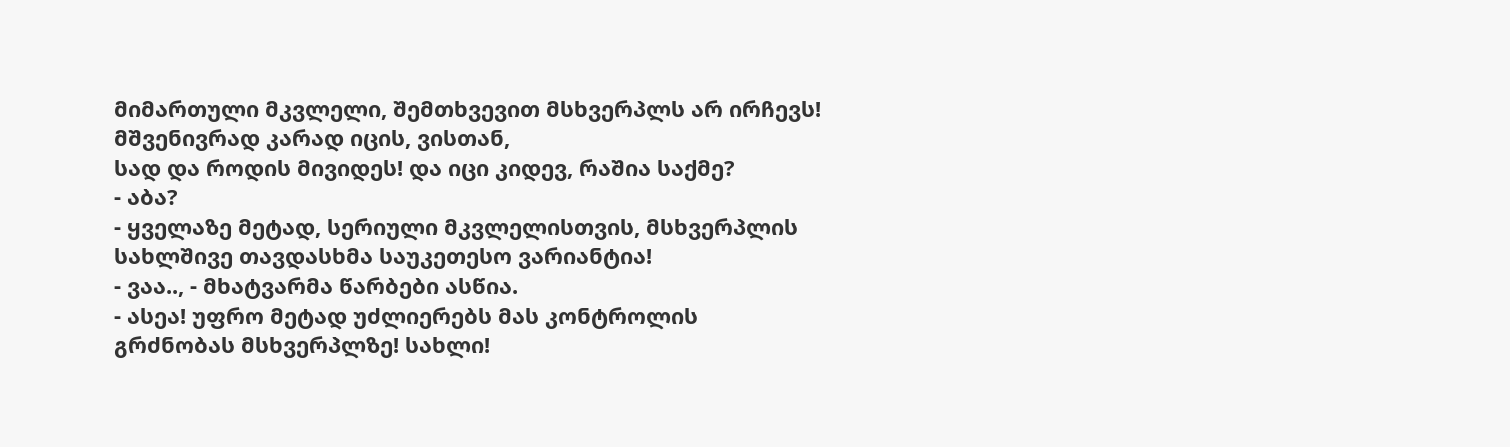მიმართული მკვლელი, შემთხვევით მსხვერპლს არ ირჩევს! მშვენივრად კარად იცის, ვისთან,
სად და როდის მივიდეს! და იცი კიდევ, რაშია საქმე?
- აბა?
- ყველაზე მეტად, სერიული მკვლელისთვის, მსხვერპლის
სახლშივე თავდასხმა საუკეთესო ვარიანტია!
- ვაა.., - მხატვარმა წარბები ასწია.
- ასეა! უფრო მეტად უძლიერებს მას კონტროლის
გრძნობას მსხვერპლზე! სახლი!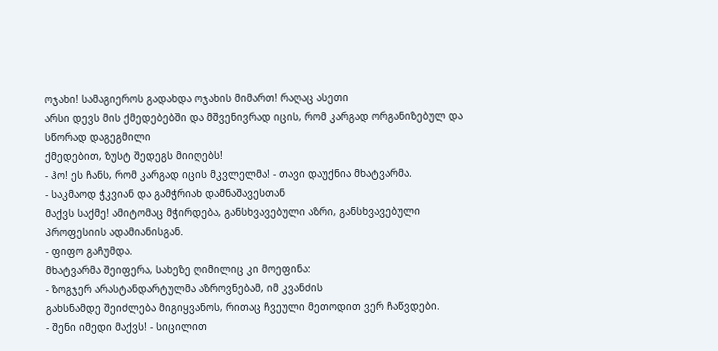ოჯახი! სამაგიეროს გადახდა ოჯახის მიმართ! რაღაც ასეთი
არსი დევს მის ქმედებებში და მშვენივრად იცის, რომ კარგად ორგანიზებულ და სწორად დაგეგმილი
ქმედებით, ზუსტ შედეგს მიიღებს!
- ჰო! ეს ჩანს, რომ კარგად იცის მკვლელმა! - თავი დაუქნია მხატვარმა.
- საკმაოდ ჭკვიან და გამჭრიახ დამნაშავესთან
მაქვს საქმე! ამიტომაც მჭირდება, განსხვავებული აზრი, განსხვავებული პროფესიის ადამიანისგან.
- ფიფო გაჩუმდა.
მხატვარმა შეიფერა, სახეზე ღიმილიც კი მოეფინა:
- ზოგჯერ არასტანდარტულმა აზროვნებამ, იმ კვანძის
გახსნამდე შეიძლება მიგიყვანოს, რითაც ჩვეული მეთოდით ვერ ჩაწვდები.
- შენი იმედი მაქვს! - სიცილით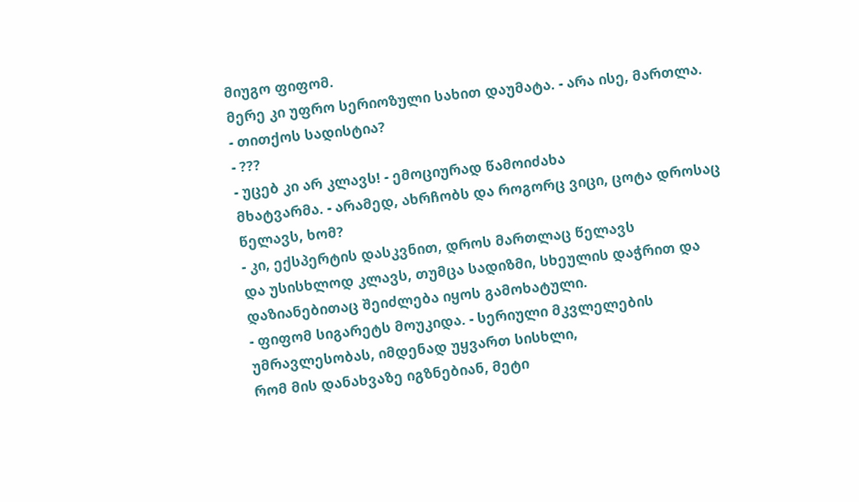მიუგო ფიფომ.
მერე კი უფრო სერიოზული სახით დაუმატა. - არა ისე, მართლა.
- თითქოს სადისტია?
- ???
- უცებ კი არ კლავს! - ემოციურად წამოიძახა
მხატვარმა. - არამედ, ახრჩობს და როგორც ვიცი, ცოტა დროსაც წელავს, ხომ?
- კი, ექსპერტის დასკვნით, დროს მართლაც წელავს
და უსისხლოდ კლავს, თუმცა სადიზმი, სხეულის დაჭრით და დაზიანებითაც შეიძლება იყოს გამოხატული.
- ფიფომ სიგარეტს მოუკიდა. - სერიული მკვლელების უმრავლესობას, იმდენად უყვართ სისხლი,
რომ მის დანახვაზე იგზნებიან, მეტი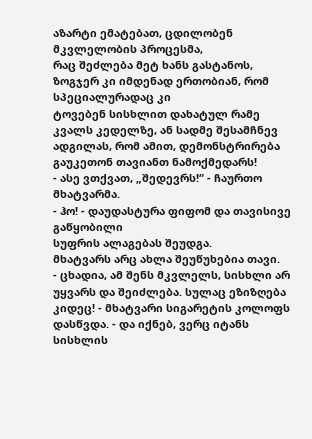აზარტი ემატებათ, ცდილობენ მკვლელობის პროცესმა,
რაც შეძლება მეტ ხანს გასტანოს, ზოგჯერ კი იმდენად ერთობიან, რომ სპეციალურადაც კი
ტოვებენ სისხლით დახატულ რამე კვალს კედელზე, ან სადმე შესამჩნევ ადგილას, რომ ამით, დემონსტრირება გაუკეთონ თავიანთ ნამოქმედარს!
- ასე ვთქვათ, „შედევრს!“ - ჩაურთო მხატვარმა.
- ჰო! - დაუდასტურა ფიფომ და თავისივე გაწყობილი
სუფრის ალაგებას შეუდგა.
მხატვარს არც ახლა შეუწუხებია თავი.
- ცხადია, ამ შენს მკვლელს, სისხლი არ უყვარს და შეიძლება. სულაც ეზიზღება კიდეც! - მხატვარი სიგარეტის კოლოფს დასწვდა. - და იქნებ, ვერც იტანს სისხლის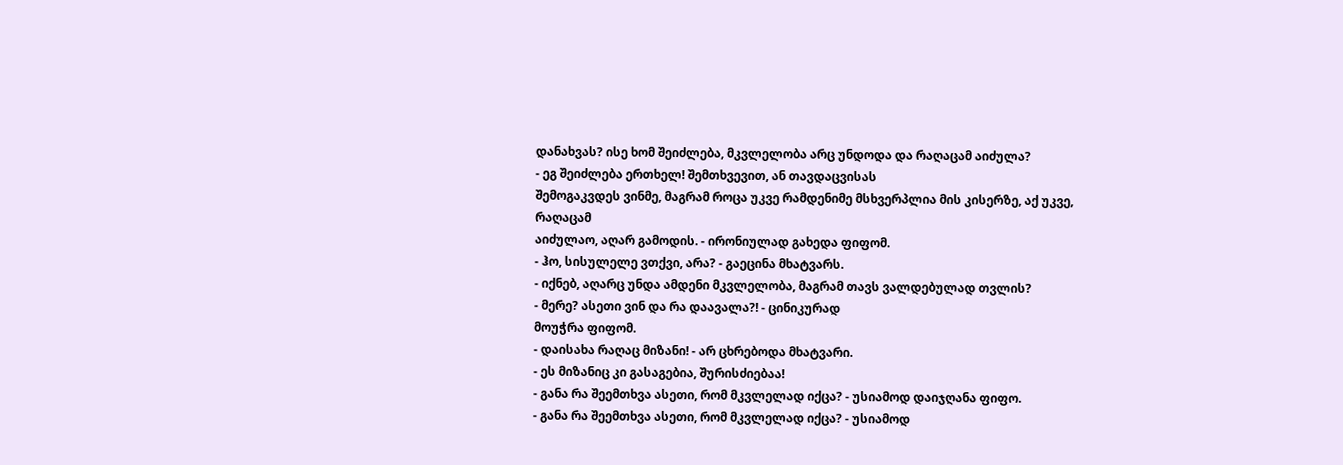დანახვას? ისე ხომ შეიძლება, მკვლელობა არც უნდოდა და რაღაცამ აიძულა?
- ეგ შეიძლება ერთხელ! შემთხვევით, ან თავდაცვისას
შემოგაკვდეს ვინმე, მაგრამ როცა უკვე რამდენიმე მსხვერპლია მის კისერზე, აქ უკვე, რაღაცამ
აიძულაო, აღარ გამოდის. - ირონიულად გახედა ფიფომ.
- ჰო, სისულელე ვთქვი, არა? - გაეცინა მხატვარს.
- იქნებ, აღარც უნდა ამდენი მკვლელობა, მაგრამ თავს ვალდებულად თვლის?
- მერე? ასეთი ვინ და რა დაავალა?! - ცინიკურად
მოუჭრა ფიფომ.
- დაისახა რაღაც მიზანი! - არ ცხრებოდა მხატვარი.
- ეს მიზანიც კი გასაგებია, შურისძიებაა!
- განა რა შეემთხვა ასეთი, რომ მკვლელად იქცა? - უსიამოდ დაიჯღანა ფიფო.
- განა რა შეემთხვა ასეთი, რომ მკვლელად იქცა? - უსიამოდ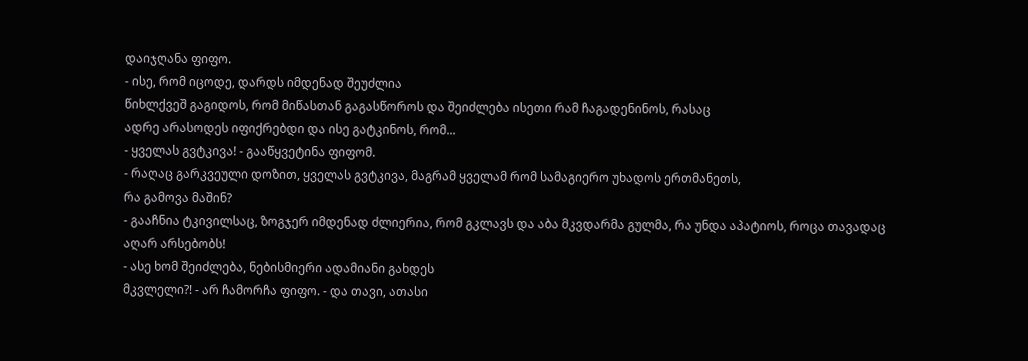დაიჯღანა ფიფო.
- ისე, რომ იცოდე, დარდს იმდენად შეუძლია
წიხლქვეშ გაგიდოს, რომ მიწასთან გაგასწოროს და შეიძლება ისეთი რამ ჩაგადენინოს, რასაც
ადრე არასოდეს იფიქრებდი და ისე გატკინოს, რომ...
- ყველას გვტკივა! - გააწყვეტინა ფიფომ.
- რაღაც გარკვეული დოზით, ყველას გვტკივა, მაგრამ ყველამ რომ სამაგიერო უხადოს ერთმანეთს,
რა გამოვა მაშინ?
- გააჩნია ტკივილსაც, ზოგჯერ იმდენად ძლიერია, რომ გკლავს და აბა მკვდარმა გულმა, რა უნდა აპატიოს, როცა თავადაც აღარ არსებობს!
- ასე ხომ შეიძლება, ნებისმიერი ადამიანი გახდეს
მკვლელი?! - არ ჩამორჩა ფიფო. - და თავი, ათასი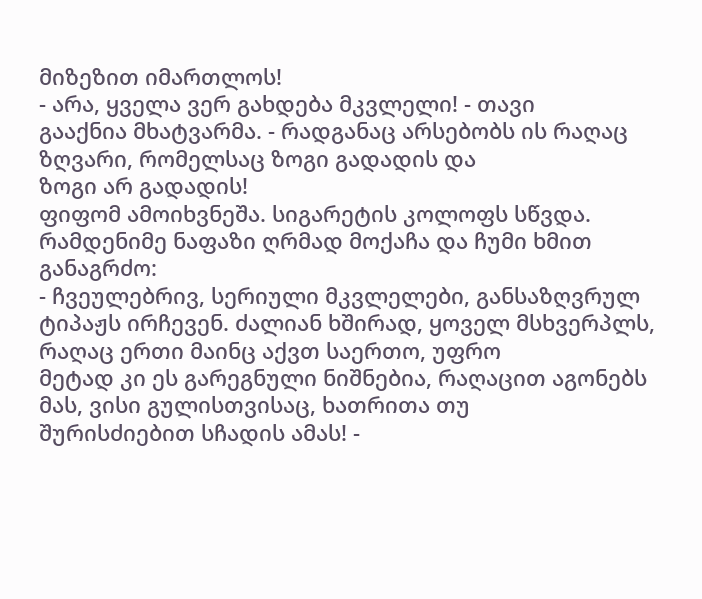მიზეზით იმართლოს!
- არა, ყველა ვერ გახდება მკვლელი! - თავი
გააქნია მხატვარმა. - რადგანაც არსებობს ის რაღაც ზღვარი, რომელსაც ზოგი გადადის და
ზოგი არ გადადის!
ფიფომ ამოიხვნეშა. სიგარეტის კოლოფს სწვდა.
რამდენიმე ნაფაზი ღრმად მოქაჩა და ჩუმი ხმით განაგრძო:
- ჩვეულებრივ, სერიული მკვლელები, განსაზღვრულ
ტიპაჟს ირჩევენ. ძალიან ხშირად, ყოველ მსხვერპლს, რაღაც ერთი მაინც აქვთ საერთო, უფრო
მეტად კი ეს გარეგნული ნიშნებია, რაღაცით აგონებს მას, ვისი გულისთვისაც, ხათრითა თუ
შურისძიებით სჩადის ამას! -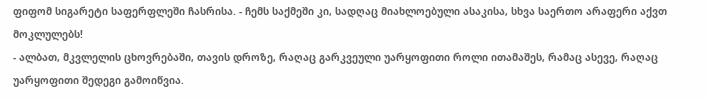ფიფომ სიგარეტი საფერფლეში ჩასრისა. - ჩემს საქმეში კი, სადღაც მიახლოებული ასაკისა, სხვა საერთო არაფერი აქვთ მოკლულებს!
- ალბათ, მკვლელის ცხოვრებაში, თავის დროზე, რაღაც გარკვეული უარყოფითი როლი ითამაშეს, რამაც ასევე, რაღაც უარყოფითი შედეგი გამოიწვია.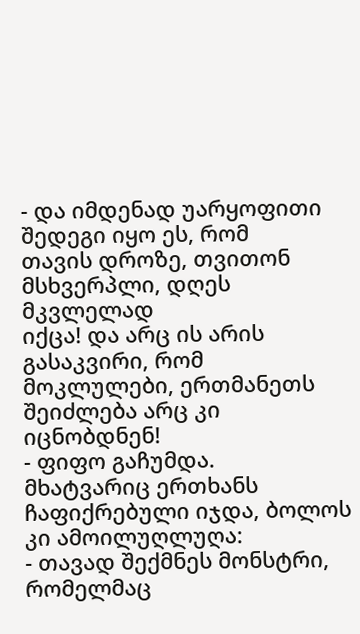- და იმდენად უარყოფითი შედეგი იყო ეს, რომ
თავის დროზე, თვითონ მსხვერპლი, დღეს მკვლელად
იქცა! და არც ის არის გასაკვირი, რომ მოკლულები, ერთმანეთს შეიძლება არც კი იცნობდნენ!
- ფიფო გაჩუმდა.
მხატვარიც ერთხანს ჩაფიქრებული იჯდა, ბოლოს
კი ამოილუღლუღა:
- თავად შექმნეს მონსტრი, რომელმაც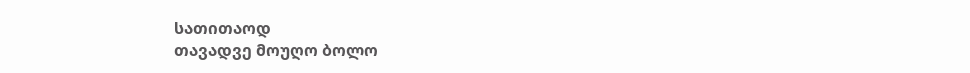სათითაოდ
თავადვე მოუღო ბოლო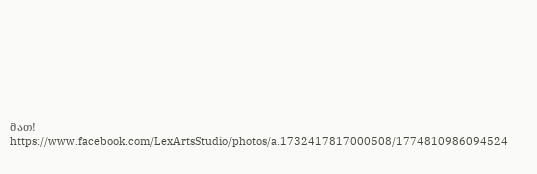მათ!
https://www.facebook.com/LexArtsStudio/photos/a.1732417817000508/1774810986094524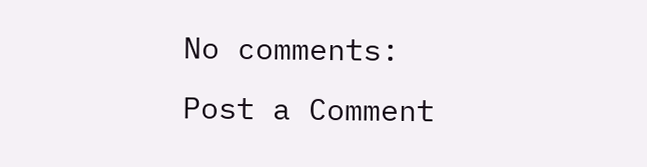No comments:
Post a Comment